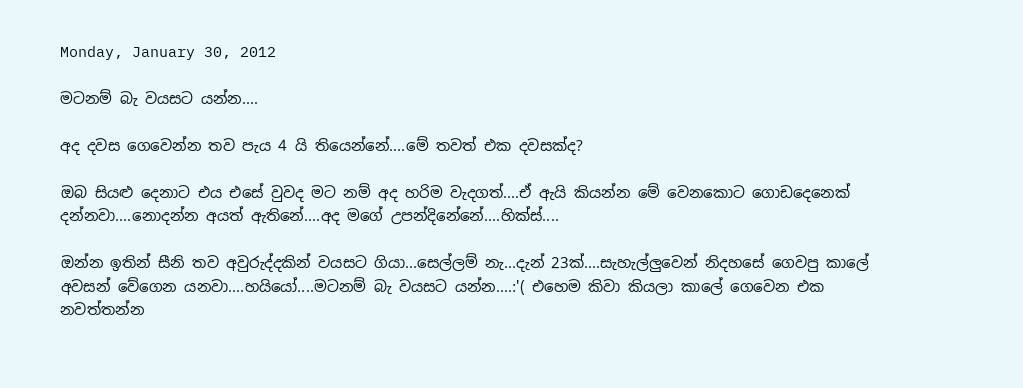Monday, January 30, 2012

මටනම් බැ වයසට යන්න....

අද දවස ගෙවෙන්න තව පැය 4 යි තියෙන්නේ....මේ තවත් එක දවසක්ද?

ඔබ සියළු දෙනාට එය එසේ වුවද මට නම් අද හරිම වැදගත්....ඒ ඇයි කියන්න මේ වෙනකොට ගොඩදෙනෙක් දන්නවා....නොදන්න අයත් ඇතිනේ....අද මගේ උපන්දිනේනේ....හික්ස්....

ඔන්න ඉතින් සීනි තව අවුරුද්දකින් වයසට ගියා...සෙල්ලම් නැ...දැන් 23ක්....සැහැල්ලුවෙන් නිදහසේ ගෙවපු කාලේ අවසන් වේගෙන යනවා....හයියෝ....මටනම් බැ වයසට යන්න....:'( එහෙම කිවා කියලා කාලේ ගෙවෙන එක නවත්තන්න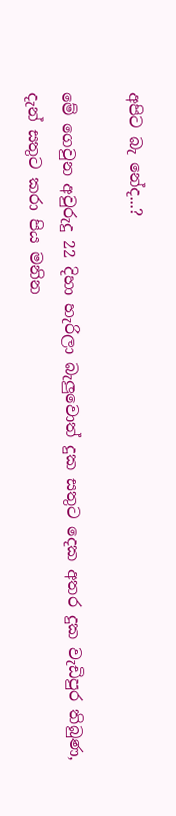අපිට බැ නේද...?

මේ ගෙවුන අවුරුදු 22 දිහා හැරිලා බැලුවොත් දුක සතුට දෙක අතර දුක වැඩිපුර තිබුණ, දැන් සතුට කරා පිය මනින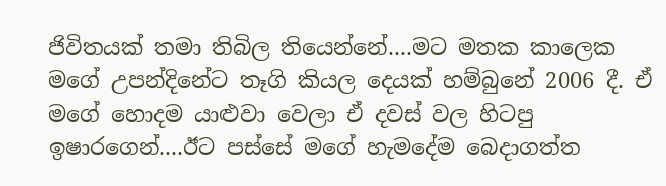ජිවිතයක් තමා තිබිල තියෙන්නේ....මට මතක කාලෙක මගේ උපන්දිනේට තෑගි කියල දෙයක් හම්බුනේ 2006 දී. ඒ මගේ හොදම යාළුවා වෙලා ඒ දවස් වල හිටපු ඉෂාරගෙන්....ඊට පස්සේ මගේ හැමදේම බෙදාගත්ත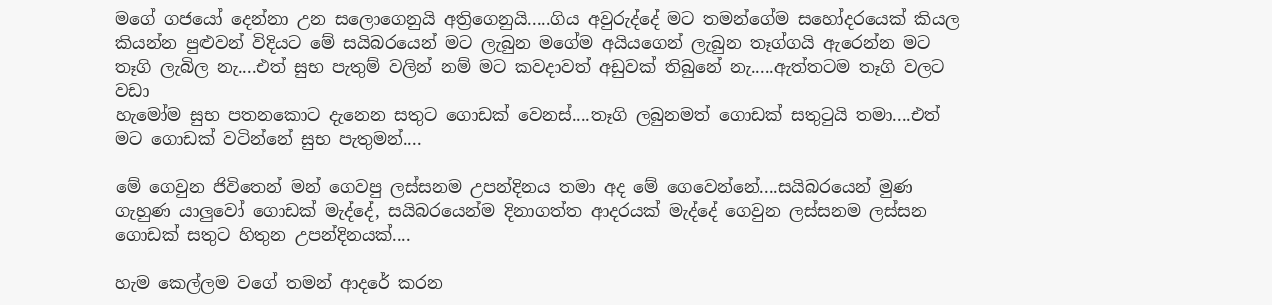මගේ ගජයෝ දෙන්නා උන සලොගෙනුයි අත්‍රිගෙනුයි.....ගිය අවුරුද්දේ මට තමන්ගේම සහෝදරයෙක් කියල කියන්න පුළුවන් විදියට මේ සයිබරයෙන් මට ලැබුන මගේම අයියගෙන් ලැබුන තෑග්ගයි ඇරෙන්න මට තෑගි ලැබිල නැ....එත් සුභ පැතුම් වලින් නම් මට කවදාවත් අඩුවක් තිබුනේ නැ.....ඇත්තටම තෑගි වලට වඩා
හැමෝම සුභ පතනකොට දැනෙන සතුට ගොඩක් වෙනස්....තෑගි ලබුනමත් ගොඩක් සතුටුයි තමා....එත් මට ගොඩක් වටින්නේ සුභ පැතුමන්....

මේ ගෙවුන ජිවිතෙන් මන් ගෙවපු ලස්සනම උපන්දිනය තමා අද මේ ගෙවෙන්නේ....සයිබරයෙන් මුණ ගැහුණ යාලුවෝ ගොඩක් මැද්දේ, සයිබරයෙන්ම දිනාගත්ත ආදරයක් මැද්දේ ගෙවුන ලස්සනම ලස්සන ගොඩක් සතුට හිතුන උපන්දිනයක්....

හැම කෙල්ලම වගේ තමන් ආදරේ කරන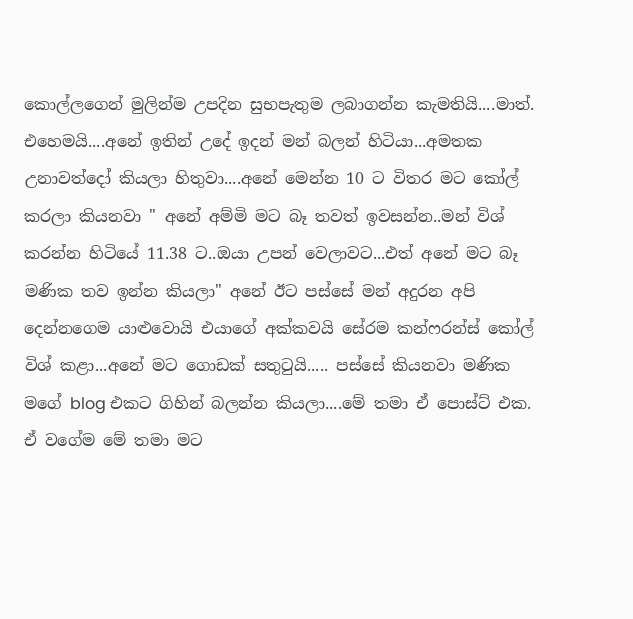කොල්ලගෙන් මුලින්ම උපදින සුභපැතුම ලබාගන්න කැමතියි....මාත්. එහෙමයි....අනේ ඉතින් උදේ ඉදන් මන් බලන් හිටියා...අමතක උනාවත්දෝ කියලා හිතුවා....අනේ මෙන්න 10 ට විතර මට කෝල් කරලා කියනවා " අනේ අම්මි මට බෑ තවත් ඉවසන්න..මන් විශ් කරන්න හිටියේ 11.38 ට..ඔයා උපන් වෙලාවට...එත් අනේ මට බෑ මණික තව ඉන්න කියලා" අනේ ඊට පස්සේ මන් අදුරන අපි දෙන්නගෙම යාළුවොයි එයාගේ අක්කවයි සේරම කන්ෆරන්ස් කෝල්  විශ් කළා...අනේ මට ගොඩක් සතුටුයි..... පස්සේ කියනවා මණික මගේ blog එකට ගිහින් බලන්න කියලා....මේ තමා ඒ පොස්ට් එක. ඒ වගේම මේ තමා මට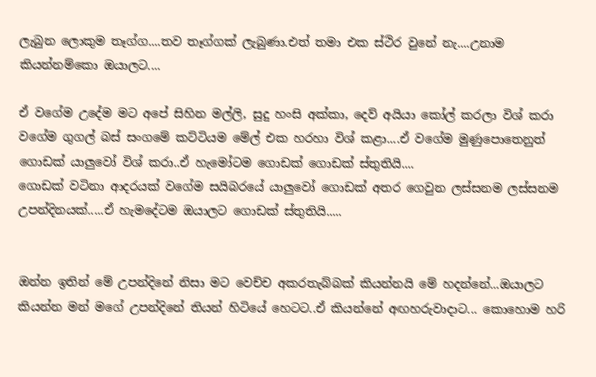ලැබුන ලොකුම තෑග්ග....තව තෑග්ගක් ලැබුණා.එත් තමා එක ස්ථිර වුනේ නැ....උනාම කියන්නම්කො ඔයාලට....

ඒ වගේම උදේම මට අපේ සිහින මල්ලි, සුදු හංසි අක්කා, දෙව් අයියා කෝල් කරලා විශ් කරා වගේම ගුගල් බස් සංගමේ කට්ටියම මේල් එක හරහා විශ් කළා....ඒ වගේම මුණුපොතෙනුත් ගොඩක් යාලුවෝ විශ් කරා..ඒ හැමෝටම ගොඩක් ගොඩක් ස්තුතියි....
ගොඩක් වටිනා ආදරයක් වගේම සයිබරයේ යාලුවෝ ගොඩක් අතර ගෙවුන ලස්සනම ලස්සනම උපන්දිනයක්.....ඒ හැමදේටම ඔයාලට ගොඩක් ස්තුතියි.....


ඔන්න ඉතින් මේ උපන්දිනේ නිසා මට වෙච්ච අකරතැබ්බක් කියන්නයි මේ හදන්නේ...ඔයාලට කියන්න මන් මගේ උපන්දිනේ තියන් හිටියේ හෙටට..ඒ කියන්නේ අඟහරුවාදාට... කොහොම හරි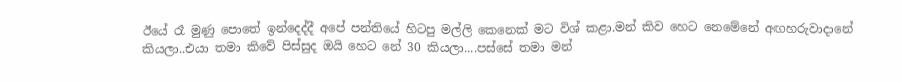ඊයේ රෑ මුණු පොතේ ඉන්දෙද්දී අපේ පන්තියේ හිටපු මල්ලි කෙනෙක් මට විශ් කළා.මන් කිව හෙට නෙමේනේ අඟහරුවාදානේ කියලා..එයා තමා කිවේ පිස්සුද ඔයි හෙට නේ 30 කියලා....පස්සේ තමා මන්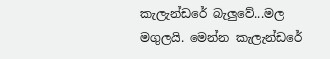කැලැන්ඩරේ බැලුවේ...මල මගුලයි. මෙන්න කැලැන්ඩරේ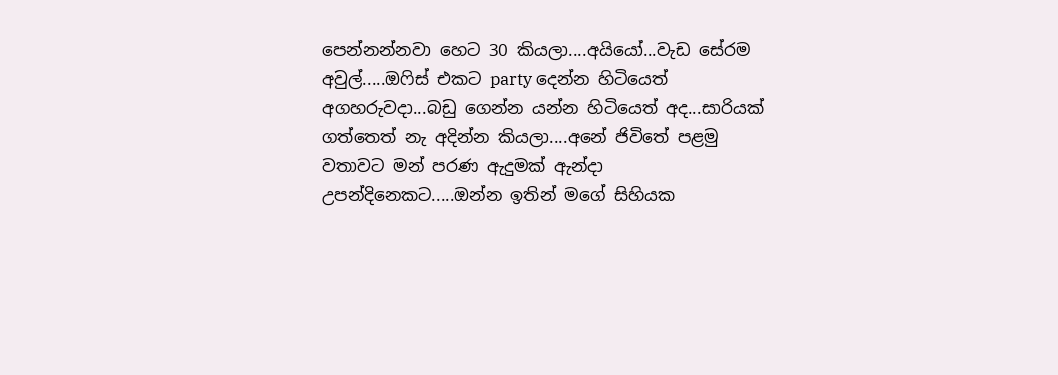පෙන්නන්නවා හෙට 30 කියලා....අයියෝ...වැඩ සේරම අවුල්.....ඔෆිස් එකට party දෙන්න හිටියෙත් අගහරුවදා...බඩු ගෙන්න යන්න හිටියෙත් අද...සාරියක් ගත්තෙත් නැ අදින්න කියලා....අනේ ජිවිතේ පළමු වතාවට මන් පරණ ඇදුමක් ඇන්දා උපන්දිනෙකට.....ඔන්න ඉතින් මගේ සිහියක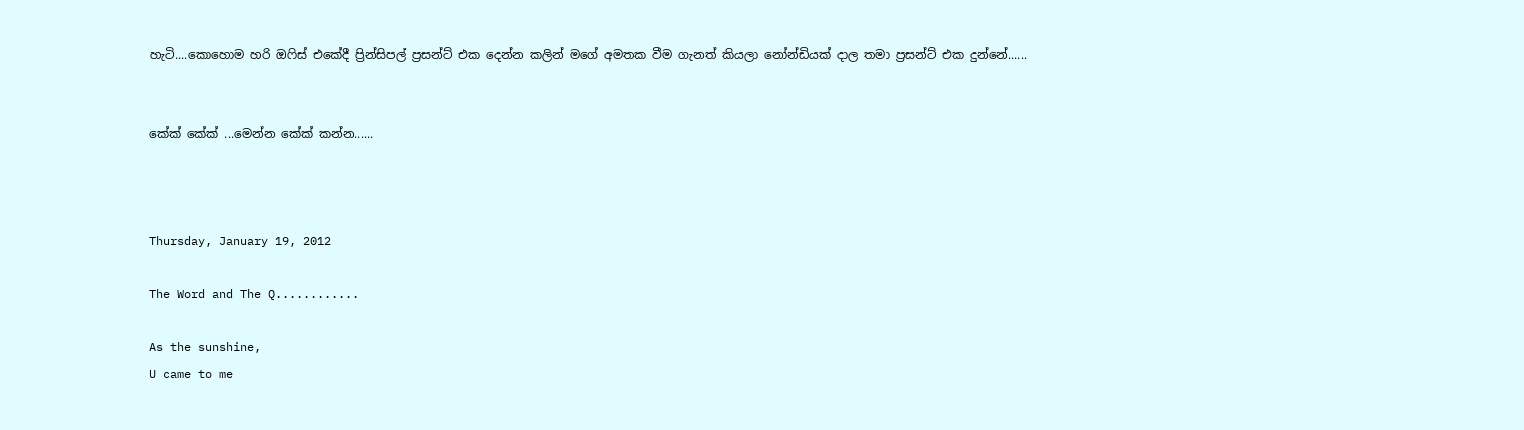හැටි....කොහොම හරි ඔෆිස් එකේදී ප්‍රින්සිපල් ප්‍රසන්ට් එක දෙන්න කලින් මගේ අමතක වීම ගැනත් කියලා නෝන්ඩියක් දාල තමා ප්‍රසන්ට් එක දුන්නේ......


කේක් කේක් ...මෙන්න කේක් කන්න......



Thursday, January 19, 2012

The Word and The Q............

As the sunshine,
U came to me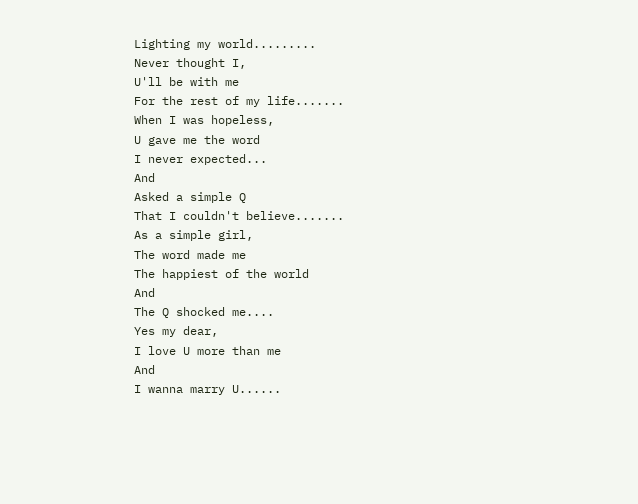Lighting my world.........
Never thought I,
U'll be with me
For the rest of my life.......
When I was hopeless,
U gave me the word
I never expected...
And
Asked a simple Q
That I couldn't believe.......
As a simple girl,
The word made me
The happiest of the world
And
The Q shocked me....
Yes my dear,
I love U more than me
And
I wanna marry U......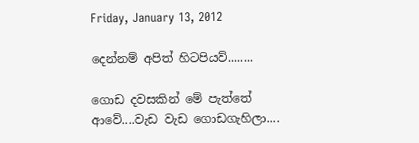Friday, January 13, 2012

දෙන්නම් අපිත් හිටපියව්........

ගොඩ දවසකින් මේ පැත්තේ ආවේ....වැඩ වැඩ ගොඩගැහිලා....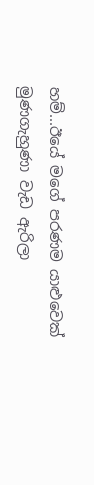හම්...ඊයේ මගේ පරණම යාළුවෙක් මුණගැහුණා වැඩ ඇරිලා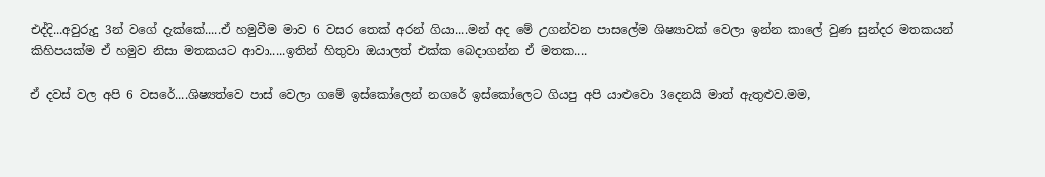එද්දි...අවුරුදු 3න් වගේ දැක්කේ.....ඒ හමුවීම මාව 6 වසර තෙක් අරන් ගියා....මන් අද මේ උගන්වන පාසලේම ශිෂ්‍යාවක් වෙලා ඉන්න කාලේ වුණ සුන්දර මතකයන් කිහිපයක්ම ඒ හමුව නිසා මතකයට ආවා.....ඉතින් හිතුවා ඔයාලත් එක්ක බෙදාගන්න ඒ මතක....

ඒ දවස් වල අපි 6 වසරේ....ශිෂ්‍යත්වෙ පාස් වෙලා ගමේ ඉස්කෝලෙන් නගරේ ඉස්කෝලෙට ගියපු අපි යාළුවො 3දෙනයි මාත් ඇතුළුව.මම,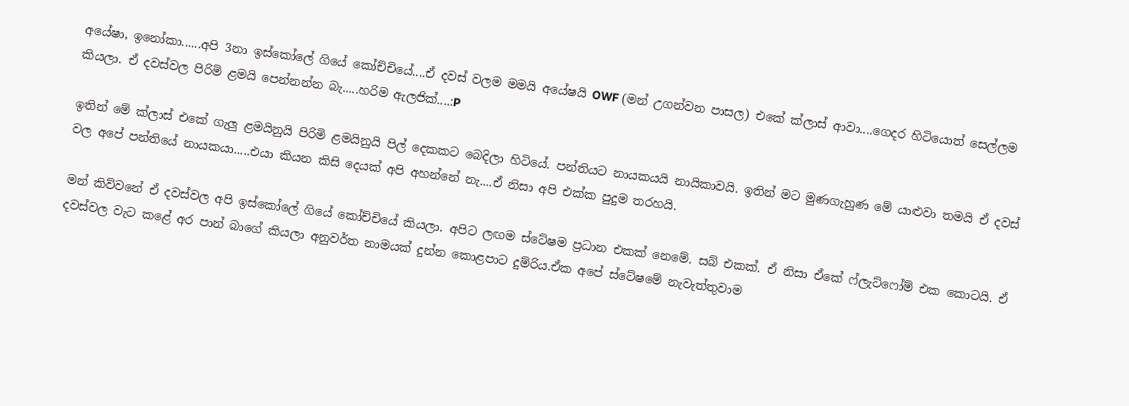අයේෂා, ඉනෝකා......අපි 3නා ඉස්කෝලේ ගියේ කෝච්චියේ....ඒ දවස් වලම මමයි අයේෂයි OWF (මන් උගන්වන පාසල) එකේ ක්ලාස් ආවා....ගෙදර හිටියොත් සෙල්ලම කියලා. ඒ දවස්වල පිරිමි ළමයි පෙන්නන්න බැ.....හරිම ඇලජික්....:P

ඉතින් මේ ක්ලාස් එකේ ගැලු ළමයිනුයි පිරිමි ළමයිනුයි පිල් දෙකකට බෙදිලා හිටියේ. පන්තියට නායකයයි නායිකාවයි. ඉතින් මට මුණගැහුණ මේ යාළුවා තමයි ඒ දවස් වල අපේ පන්තියේ නායකයා.....එයා කියන කිසි දෙයක් අපි අහන්නේ නැ....ඒ නිසා අපි එක්ක පුදුම තරහයි.

මන් කිව්වනේ ඒ දවස්වල අපි ඉස්කෝලේ ගියේ කෝච්චියේ කියලා. අපිට ලඟම ස්ටේෂම ප්‍රධාන එකක් නෙමේ. සබ් එකක්. ඒ නිසා ඒකේ ෆ්ලැට්ෆෝම් එක කොටයි. ඒ දවස්වල වැට කළේ අර පාන් බාගේ කියලා අනුවර්ත නාමයක් දුන්න කොළපාට දුම්රිය.ඒක අපේ ස්ටේෂමේ නැවැත්තුවාම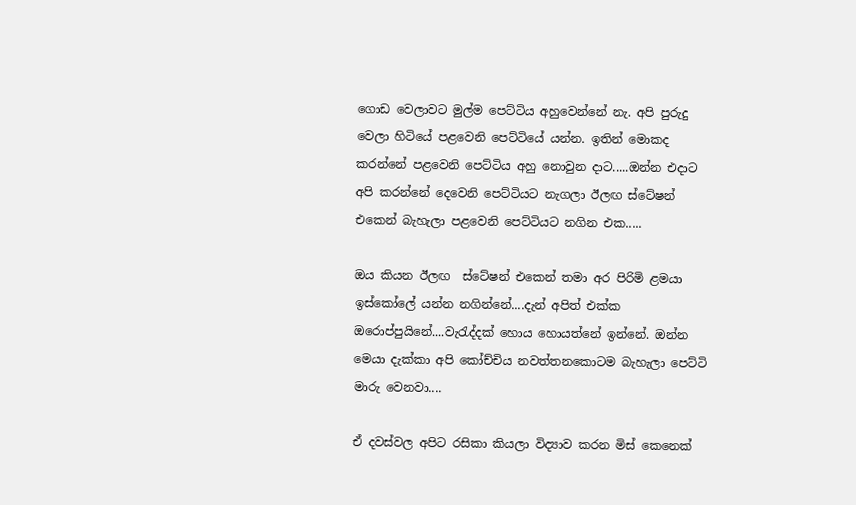ගොඩ වෙලාවට මුල්ම පෙට්ටිය අහුවෙන්නේ නැ. අපි පුරුදු වෙලා හිටියේ පළවෙනි පෙට්ටියේ යන්න. ඉතින් මොකද කරන්නේ පළවෙනි පෙට්ටිය අහු නොවුන දාට.....ඔන්න එදාට අපි කරන්නේ දෙවෙනි පෙට්ටියට නැගලා ඊලඟ ස්ටේෂන් එකෙන් බැහැලා පළවෙනි පෙට්ටියට නගින එක.....

ඔය කියන ඊලඟ  ස්ටේෂන් එකෙන් තමා අර පිරිමි ළමයා ඉස්කෝලේ යන්න නගින්නේ....දැන් අපිත් එක්ක ඔරොප්පුයිනේ....වැරැද්දක් හොය හොයත්නේ ඉන්නේ. ඔන්න මෙයා දැක්කා අපි කෝච්චිය නවත්තනකොටම බැහැලා පෙට්ටි මාරු වෙනවා....

ඒ දවස්වල අපිට රසිකා කියලා විද්‍යාව කරන මිස් කෙනෙක්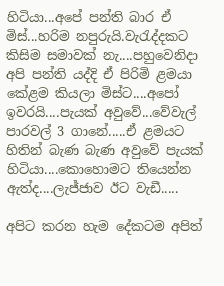හිටියා...අපේ පන්ති බාර ඒ මිස්...හරිම නපුරුයි.වැරැද්දකට කිසිම සමාවක් නැ....පහුවෙනිදා අපි පන්ති යද්දි ඒ පිරිමි ළමයා කේළම කියලා මිස්ට....අපෝ ඉවරයි....පැයක් අවුවේ...වේවැල් පාරවල් 3 ගානේ.....ඒ ළමයට හිතින් බැණ බැණ අවුවේ පැයක් හිටියා....කොහොමට තියෙන්න ඇත්ද....ලැජ්ජාව ඊට වැඩී.....

අපිට කරන හැම දේකටම අපිත්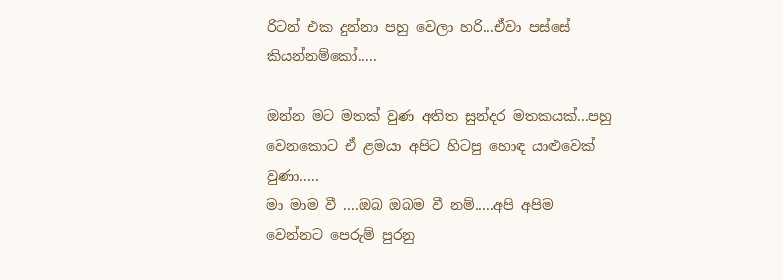රිටන් එක දුන්නා පහු වෙලා හරි...ඒවා පස්සේ කියන්නම්කෝ.....

ඔන්න මට මතක් වුණ අතිත සුන්දර මතකයක්...පහු වෙනකොට ඒ ළමයා අපිට හිටපු හොඳ යාළුවෙක් වුණා.....
මා මාම වී ....ඔබ ඔබම වී නම්.....අපි අපිම වෙන්නට පෙරුම් පුරනු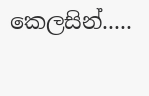කෙලසින්.....